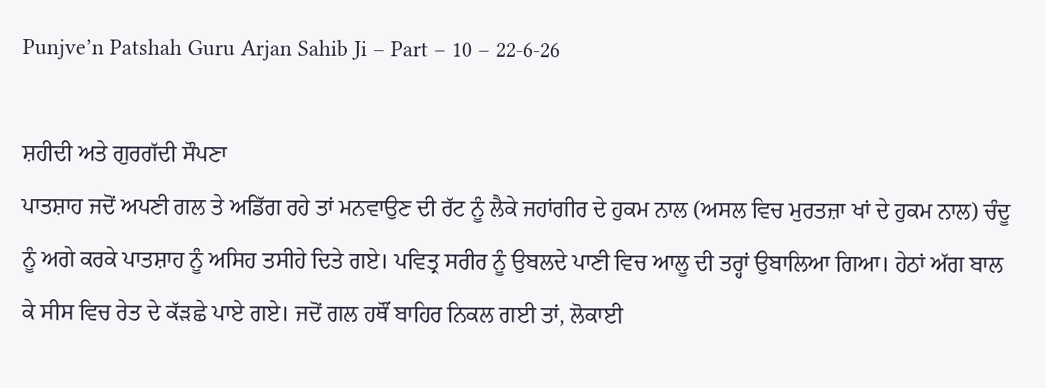Punjve’n Patshah Guru Arjan Sahib Ji – Part – 10 – 22-6-26

ਸ਼ਹੀਦੀ ਅਤੇ ਗੁਰਗੱਦੀ ਸੌਪਣਾ
ਪਾਤਸ਼ਾਹ ਜਦੋਂ ਅਪਣੀ ਗਲ ਤੇ ਅਡਿੱਗ ਰਹੇ ਤਾਂ ਮਨਵਾਉਣ ਦੀ ਰੱਟ ਨੂੰ ਲੈਕੇ ਜਹਾਂਗੀਰ ਦੇ ਹੁਕਮ ਨਾਲ (ਅਸਲ ਵਿਚ ਮੁਰਤਜ਼ਾ ਖਾਂ ਦੇ ਹੁਕਮ ਨਾਲ) ਚੰਦੂ ਨੂੰ ਅਗੇ ਕਰਕੇ ਪਾਤਸ਼ਾਹ ਨੂੰ ਅਸਿਹ ਤਸੀਹੇ ਦਿਤੇ ਗਏ। ਪਵਿਤ੍ਰ ਸਰੀਰ ਨੂੰ ਉਬਲਦੇ ਪਾਣੀ ਵਿਚ ਆਲੂ ਦੀ ਤਰ੍ਹਾਂ ਉਬਾਲਿਆ ਗਿਆ। ਹੇਠਾਂ ਅੱਗ ਬਾਲ ਕੇ ਸੀਸ ਵਿਚ ਰੇਤ ਦੇ ਕੱੜਛੇ ਪਾਏ ਗਏ। ਜਦੋਂ ਗਲ ਹਥੌਂ ਬਾਹਿਰ ਨਿਕਲ ਗਈ ਤਾਂ, ਲੋਕਾਈ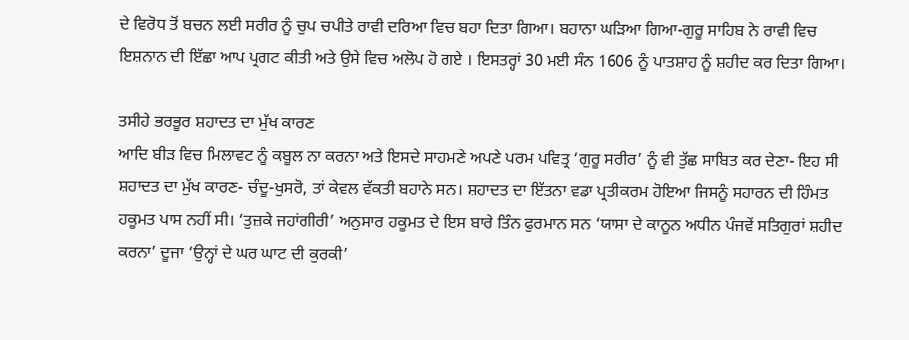ਦੇ ਵਿਰੋਧ ਤੋਂ ਬਚਨ ਲਈ ਸਰੀਰ ਨੂੰ ਚੁਪ ਚਪੀਤੇ ਰਾਵੀ ਦਰਿਆ ਵਿਚ ਬਹਾ ਦਿਤਾ ਗਿਆ। ਬਹਾਨਾ ਘੜਿਆ ਗਿਆ-ਗੁਰੂ ਸਾਹਿਬ ਨੇ ਰਾਵੀ ਵਿਚ ਇਸ਼ਨਾਨ ਦੀ ਇੱਛਾ ਆਪ ਪ੍ਰਗਟ ਕੀਤੀ ਅਤੇ ਉਸੇ ਵਿਚ ਅਲੋਪ ਹੋ ਗਏ । ਇਸਤਰ੍ਹਾਂ 30 ਮਈ ਸੰਨ 1606 ਨੂੰ ਪਾਤਸ਼ਾਹ ਨੂੰ ਸ਼ਹੀਦ ਕਰ ਦਿਤਾ ਗਿਆ।

ਤਸੀਹੇ ਭਰਭੂਰ ਸ਼ਹਾਦਤ ਦਾ ਮੁੱਖ ਕਾਰਣ
ਆਦਿ ਬੀੜ ਵਿਚ ਮਿਲਾਵਟ ਨੂੰ ਕਬੂਲ ਨਾ ਕਰਨਾ ਅਤੇ ਇਸਦੇ ਸਾਹਮਣੇ ਅਪਣੇ ਪਰਮ ਪਵਿਤ੍ਰ ‘ਗੁਰੂ ਸਰੀਰ’ ਨੂੰ ਵੀ ਤੁੱਛ ਸਾਬਿਤ ਕਰ ਦੇਣਾ- ਇਹ ਸੀ ਸ਼ਹਾਦਤ ਦਾ ਮੁੱਖ ਕਾਰਣ- ਚੰਦੂ-ਖੁਸਰੋ, ਤਾਂ ਕੇਵਲ ਵੱਕਤੀ ਬਹਾਨੇ ਸਨ। ਸ਼ਹਾਦਤ ਦਾ ਇੱਤਨਾ ਵਡਾ ਪ੍ਰਤੀਕਰਮ ਹੋਇਆ ਜਿਸਨੂੰ ਸਹਾਰਨ ਦੀ ਹਿੰਮਤ ਹਕੂਮਤ ਪਾਸ ਨਹੀਂ ਸੀ। ‘ਤੁਜ਼ਕੇ ਜਹਾਂਗੀਰੀ’ ਅਨੁਸਾਰ ਹਕੂਮਤ ਦੇ ਇਸ ਬਾਰੇ ਤਿੰਨ ਫੁਰਮਾਨ ਸਨ ‘ਯਾਸਾ ਦੇ ਕਾਨੂਨ ਅਧੀਨ ਪੰਜਵੇਂ ਸਤਿਗੁਰਾਂ ਸ਼ਹੀਦ ਕਰਨਾ’ ਦੂਜਾ ‘ਉਨ੍ਹਾਂ ਦੇ ਘਰ ਘਾਟ ਦੀ ਕੁਰਕੀ’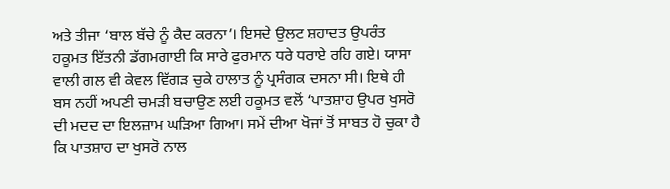ਅਤੇ ਤੀਜਾ ‘ਬਾਲ ਬੱਚੇ ਨੂੰ ਕੈਦ ਕਰਨਾ’। ਇਸਦੇ ਉਲਟ ਸ਼ਹਾਦਤ ਉਪਰੰਤ ਹਕੂਮਤ ਇੱਤਨੀ ਡੱਗਮਗਾਈ ਕਿ ਸਾਰੇ ਫੁਰਮਾਨ ਧਰੇ ਧਰਾਏ ਰਹਿ ਗਏ। ਯਾਸਾ ਵਾਲੀ ਗਲ ਵੀ ਕੇਵਲ ਵਿੱਗੜ ਚੁਕੇ ਹਾਲਾਤ ਨੂੰ ਪ੍ਰਸੰਗਕ ਦਸਨਾ ਸੀ। ਇਥੇ ਹੀ ਬਸ ਨਹੀਂ ਅਪਣੀ ਚਮੜੀ ਬਚਾਉਣ ਲਈ ਹਕੂਮਤ ਵਲੋਂ ‘ਪਾਤਸ਼ਾਹ ਉਪਰ ਖੁਸਰੋ ਦੀ ਮਦਦ ਦਾ ਇਲਜ਼ਾਮ ਘੜਿਆ ਗਿਆ। ਸਮੇਂ ਦੀਆ ਖੋਜਾਂ ਤੋਂ ਸਾਬਤ ਹੋ ਚੁਕਾ ਹੈ ਕਿ ਪਾਤਸ਼ਾਹ ਦਾ ਖੁਸਰੋ ਨਾਲ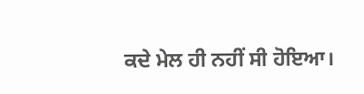ਕਦੇ ਮੇਲ ਹੀ ਨਹੀਂ ਸੀ ਹੋਇਆ।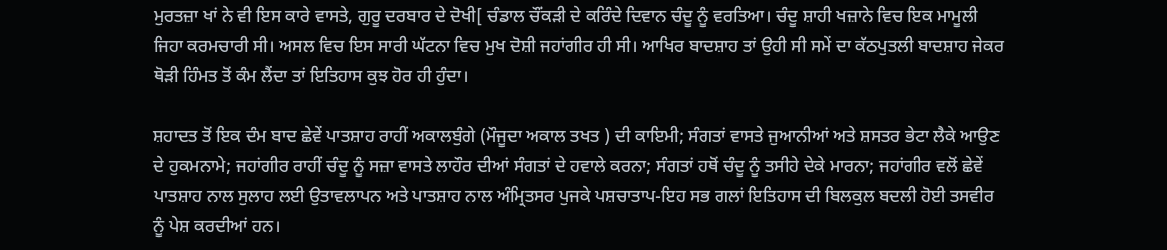ਮੁਰਤਜ਼ਾ ਖਾਂ ਨੇ ਵੀ ਇਸ ਕਾਰੇ ਵਾਸਤੇ, ਗੁਰੂ ਦਰਬਾਰ ਦੇ ਦੋਖੀ[ ਚੰਡਾਲ ਚੌਂਕੜੀ ਦੇ ਕਰਿੰਦੇ ਦਿਵਾਨ ਚੰਦੂ ਨੂੰ ਵਰਤਿਆ। ਚੰਦੂ ਸ਼ਾਹੀ ਖਜ਼ਾਨੇ ਵਿਚ ਇਕ ਮਾਮੂਲੀ ਜਿਹਾ ਕਰਮਚਾਰੀ ਸੀ। ਅਸਲ ਵਿਚ ਇਸ ਸਾਰੀ ਘੱਟਨਾ ਵਿਚ ਮੁਖ ਦੋਸ਼ੀ ਜਹਾਂਗੀਰ ਹੀ ਸੀ। ਆਖਿਰ ਬਾਦਸ਼ਾਹ ਤਾਂ ਉਹੀ ਸੀ ਸਮੇਂ ਦਾ ਕੱਠਪੁਤਲੀ ਬਾਦਸ਼ਾਹ ਜੇਕਰ ਥੋੜੀ ਹਿੰਮਤ ਤੋਂ ਕੰਮ ਲੈਂਦਾ ਤਾਂ ਇਤਿਹਾਸ ਕੁਝ ਹੋਰ ਹੀ ਹੁੰਦਾ।

ਸ਼ਹਾਦਤ ਤੋਂ ਇਕ ਦੰਮ ਬਾਦ ਛੇਵੇਂ ਪਾਤਸ਼ਾਹ ਰਾਹੀਂ ਅਕਾਲਬੁੰਗੇ (ਮੌਜੂਦਾ ਅਕਾਲ ਤਖਤ ) ਦੀ ਕਾਇਮੀ; ਸੰਗਤਾਂ ਵਾਸਤੇ ਜੁਆਨੀਆਂ ਅਤੇ ਸ਼ਸਤਰ ਭੇਟਾ ਲੈਕੇ ਆਉਣ ਦੇ ਹੁਕਮਨਾਮੇ; ਜਹਾਂਗੀਰ ਰਾਹੀਂ ਚੰਦੂ ਨੂੰ ਸਜ਼ਾ ਵਾਸਤੇ ਲਾਹੌਰ ਦੀਆਂ ਸੰਗਤਾਂ ਦੇ ਹਵਾਲੇ ਕਰਨਾ; ਸੰਗਤਾਂ ਹਥੋਂ ਚੰਦੂ ਨੂੰ ਤਸੀਹੇ ਦੇਕੇ ਮਾਰਨਾ; ਜਹਾਂਗੀਰ ਵਲੋਂ ਛੇਵੇਂ ਪਾਤਸ਼ਾਹ ਨਾਲ ਸੁਲਾਹ ਲਈ ਉਤਾਵਲਾਪਨ ਅਤੇ ਪਾਤਸ਼ਾਹ ਨਾਲ ਅੰਮ੍ਰਿਤਸਰ ਪੁਜਕੇ ਪਸ਼ਚਾਤਾਪ-ਇਹ ਸਭ ਗਲਾਂ ਇਤਿਹਾਸ ਦੀ ਬਿਲਕੁਲ ਬਦਲੀ ਹੋਈ ਤਸਵੀਰ ਨੂੰ ਪੇਸ਼ ਕਰਦੀਆਂ ਹਨ।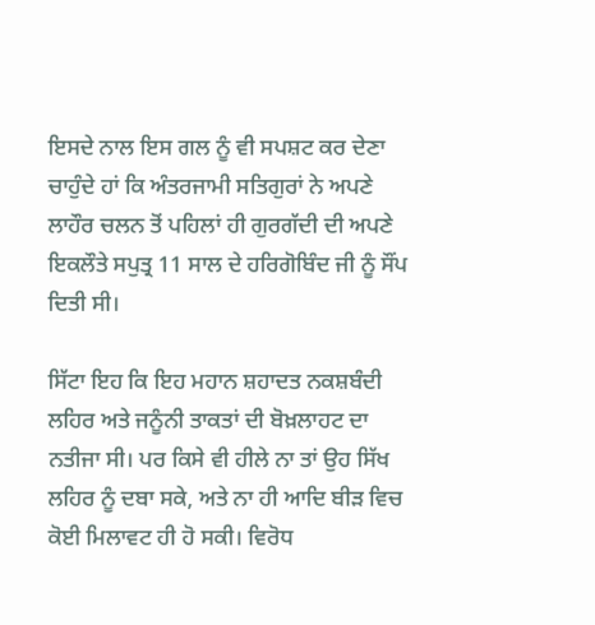ਇਸਦੇ ਨਾਲ ਇਸ ਗਲ ਨੂੰ ਵੀ ਸਪਸ਼ਟ ਕਰ ਦੇਣਾ ਚਾਹੁੰਦੇ ਹਾਂ ਕਿ ਅੰਤਰਜਾਮੀ ਸਤਿਗੁਰਾਂ ਨੇ ਅਪਣੇ ਲਾਹੌਰ ਚਲਨ ਤੋਂ ਪਹਿਲਾਂ ਹੀ ਗੁਰਗੱਦੀ ਦੀ ਅਪਣੇ ਇਕਲੌਤੇ ਸਪੁਤ੍ਰ 11 ਸਾਲ ਦੇ ਹਰਿਗੋਬਿੰਦ ਜੀ ਨੂੰ ਸੌਂਪ ਦਿਤੀ ਸੀ।

ਸਿੱਟਾ ਇਹ ਕਿ ਇਹ ਮਹਾਨ ਸ਼ਹਾਦਤ ਨਕਸ਼ਬੰਦੀ ਲਹਿਰ ਅਤੇ ਜਨੂੰਨੀ ਤਾਕਤਾਂ ਦੀ ਬੋਖ਼ਲਾਹਟ ਦਾ ਨਤੀਜਾ ਸੀ। ਪਰ ਕਿਸੇ ਵੀ ਹੀਲੇ ਨਾ ਤਾਂ ਉਹ ਸਿੱਖ ਲਹਿਰ ਨੂੰ ਦਬਾ ਸਕੇ, ਅਤੇ ਨਾ ਹੀ ਆਦਿ ਬੀੜ ਵਿਚ ਕੋਈ ਮਿਲਾਵਟ ਹੀ ਹੋ ਸਕੀ। ਵਿਰੋਧ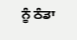ਨੂੰ ਠੰਡਾ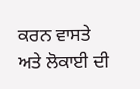ਕਰਨ ਵਾਸਤੇ ਅਤੇ ਲੋਕਾਈ ਦੀ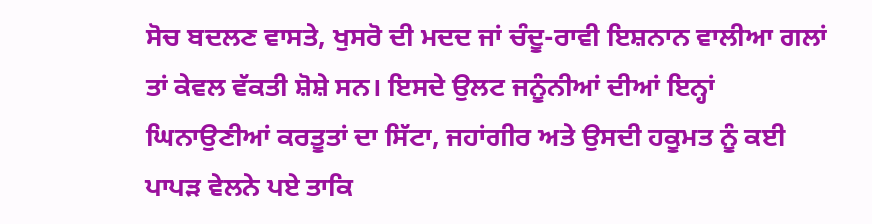ਸੋਚ ਬਦਲਣ ਵਾਸਤੇ, ਖੁਸਰੋ ਦੀ ਮਦਦ ਜਾਂ ਚੰਦੂ-ਰਾਵੀ ਇਸ਼ਨਾਨ ਵਾਲੀਆ ਗਲਾਂ ਤਾਂ ਕੇਵਲ ਵੱਕਤੀ ਸ਼ੋਸ਼ੇ ਸਨ। ਇਸਦੇ ਉਲਟ ਜਨੂੰਨੀਆਂ ਦੀਆਂ ਇਨ੍ਹਾਂ ਘਿਨਾਉਣੀਆਂ ਕਰਤੂਤਾਂ ਦਾ ਸਿੱਟਾ, ਜਹਾਂਗੀਰ ਅਤੇ ਉਸਦੀ ਹਕੂਮਤ ਨੂੰ ਕਈ ਪਾਪੜ ਵੇਲਨੇ ਪਏ ਤਾਕਿ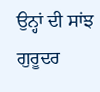ਉਨ੍ਹਾਂ ਦੀ ਸਾਂਝ ਗੁਰੂਦਰ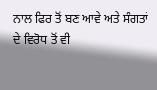ਨਾਲ ਫਿਰ ਤੋਂ ਬਣ ਆਵੇ ਅਤੇ ਸੰਗਤਾਂ ਦੇ ਵਿਰੋਧ ਤੋਂ ਵੀ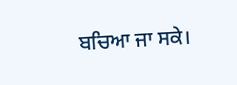ਬਚਿਆ ਜਾ ਸਕੇ।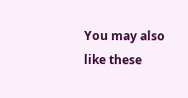You may also like these